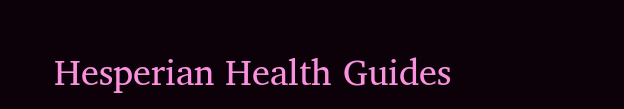Hesperian Health Guides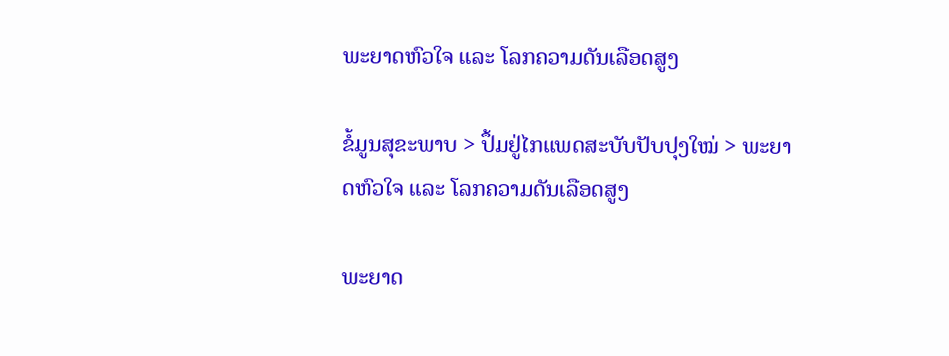ພະຍາດຫົວໃຈ ແລະ ໂລກຄວາມດັນເລືອດສູງ

ຂໍ້ມູນສຸຂະພາບ > ປຶ້ມຢູ່ໄກແພດສະບັບປັບປຸງໃໝ່ > ພະຍາດຫົວໃຈ ແລະ ໂລກຄວາມດັນເລືອດສູງ

ພະຍາດ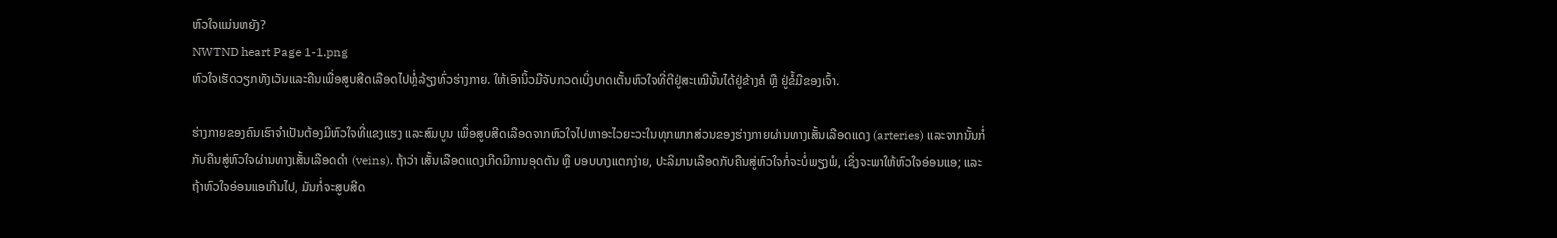ຫົວໃຈແມ່ນຫຍັງ?
NWTND heart Page 1-1.png
ຫົວໃຈເຮັດວຽກທັງເວັນແລະຄືນເພື່ອສູບສີດເລືອດໄປຫຼໍ່ລ້ຽງທົ່ວຮ່າງກາຍ. ໃຫ້ເອົານິ້ວມືຈັບກວດເບິ່ງບາດເຕັ້ນຫົວໃຈທີ່ຕີຢູ່ສະເໝີນັ້ນໄດ້ຢູ່ຂ້າງຄໍ ຫຼື ຢູ່ຂໍ້ມືຂອງເຈົ້າ.

ຮ່າງກາຍຂອງຄົນເຮົາຈຳເປັນຕ້ອງມີຫົວໃຈທີ່ແຂງແຮງ ແລະສົມບູນ ເພື່ອສູບສີດເລືອດຈາກຫົວໃຈໄປຫາອະໄວຍະວະໃນທຸກພາກສ່ວນຂອງຮ່າງກາຍຜ່ານທາງເສັ້ນເລືອດແດງ (arteries) ແລະຈາກນັ້ນກໍ່ກັບຄືນສູ່ຫົວໃຈຜ່ານທາງເສັ້ນເລືອດດຳ (veins). ຖ້າວ່າ ເສັ້ນເລືອດແດງເກີດມີການອຸດຕັນ ຫຼື ບອບບາງແຕກງ່າຍ, ປະລິມານເລືອດກັບຄືນສູ່ຫົວໃຈກໍ່ຈະບໍ່ພຽງພໍ, ເຊິ່ງຈະພາໃຫ້ຫົວໃຈອ່ອນແອ; ແລະຖ້າຫົວໃຈອ່ອນແອເກີນໄປ, ມັນກໍ່ຈະສູບສີດ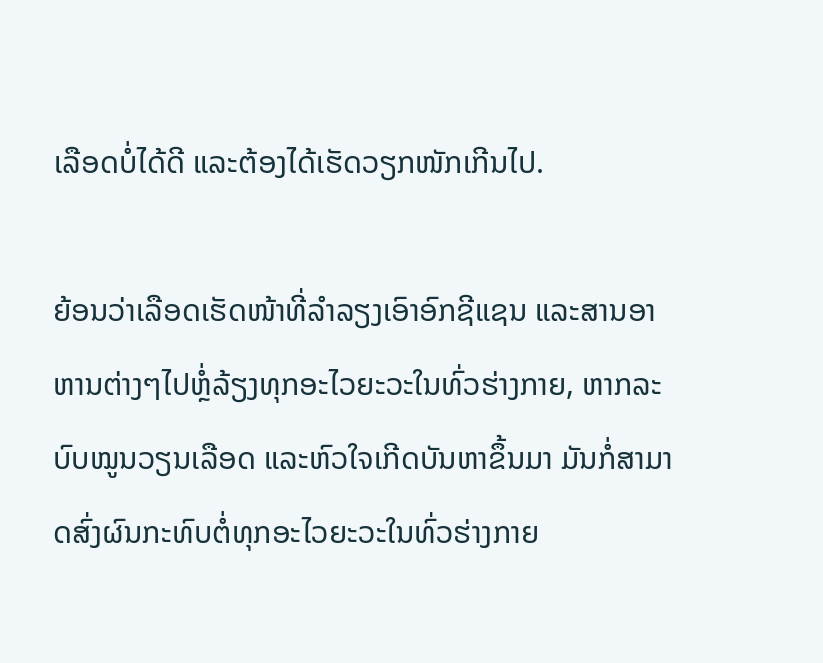ເລືອດບໍ່ໄດ້ດີ ແລະຕ້ອງໄດ້ເຮັດວຽກໜັກເກີນໄປ.

ຍ້ອນວ່າເລືອດເຮັດໜ້າທີ່ລຳລຽງເອົາອົກຊີແຊນ ແລະສານອາຫານຕ່າງໆໄປຫຼໍ່ລ້ຽງທຸກອະໄວຍະວະໃນທົ່ວຮ່າງກາຍ, ຫາກລະບົບໝູນວຽນເລືອດ ແລະຫົວໃຈເກີດບັນຫາຂຶ້ນມາ ມັນກໍ່ສາມາດສົ່ງຜົນກະທົບຕໍ່ທຸກອະໄວຍະວະໃນທົ່ວຮ່າງກາຍ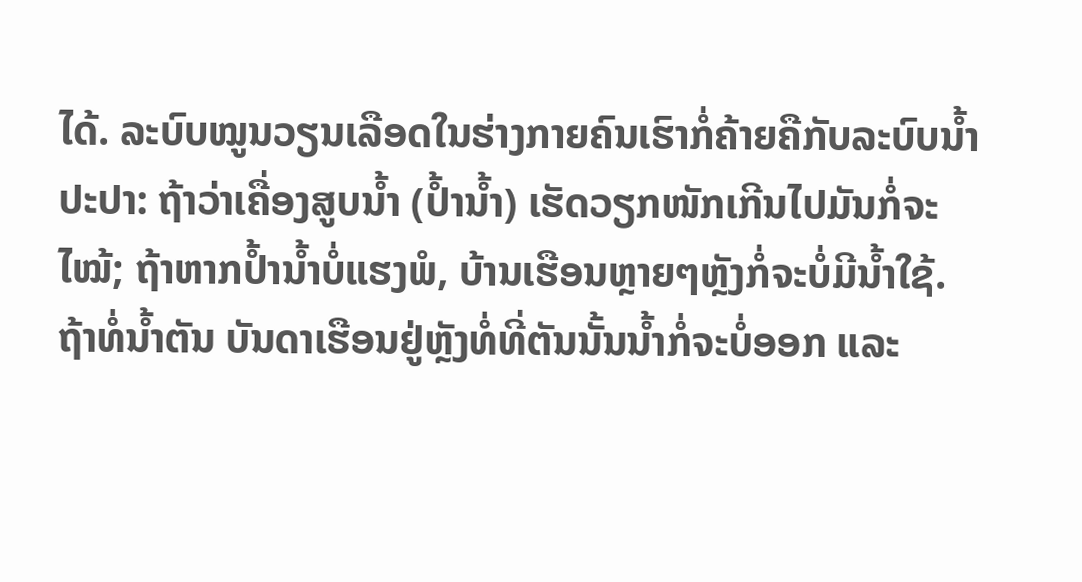ໄດ້. ລະບົບໝູນວຽນເລືອດໃນຮ່າງກາຍຄົນເຮົາກໍ່ຄ້າຍຄືກັບລະບົບນ້ຳປະປາ: ຖ້າວ່າເຄື່ອງສູບນ້ຳ (ປ້ຳນ້ຳ) ເຮັດວຽກໜັກເກີນໄປມັນກໍ່ຈະໄໝ້; ຖ້າຫາກປ້ຳນ້ຳບໍ່ແຮງພໍ, ບ້ານເຮືອນຫຼາຍໆຫຼັງກໍ່ຈະບໍ່ມີນ້ຳໃຊ້. ຖ້າທໍ່ນ້ຳຕັນ ບັນດາເຮືອນຢູ່ຫຼັງທໍ່ທີ່ຕັນນັ້ນນ້ຳກໍ່ຈະບໍ່ອອກ ແລະ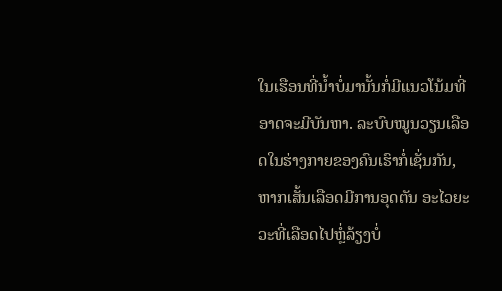ໃນເຮືອນທີ່ນ້ຳບໍ່ມານັ້ນກໍ່ມີແນວໂນ້ມທີ່ອາດຈະມີບັນຫາ. ລະບົບໝູນວຽນເລືອດໃນຮ່າງກາຍຂອງຄົນເຮົາກໍ່ເຊັ່ນກັນ, ຫາກເສັ້ນເລືອດມີການອຸດຕັນ ອະໄວຍະວະທີ່ເລືອດໄປຫຼໍ່ລ້ຽງບໍ່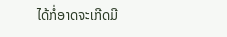ໄດ້ກໍ່ອາດຈະເກີດມີ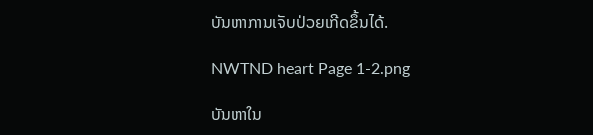ບັນຫາການເຈັບປ່ວຍເກີດຂຶ້ນໄດ້.

NWTND heart Page 1-2.png

ບັນຫາໃນ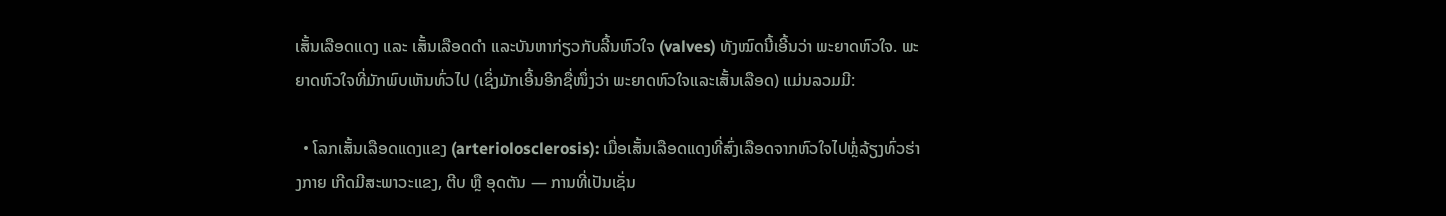ເສັ້ນເລືອດແດງ ແລະ ເສັ້ນເລືອດດຳ ແລະບັນຫາກ່ຽວກັບລີ້ນຫົວໃຈ (valves) ທັງໝົດນີ້ເອີ້ນວ່າ ພະຍາດຫົວໃຈ. ພະຍາດຫົວໃຈທີ່ມັກພົບເຫັນທົ່ວໄປ (ເຊິ່ງມັກເອີ້ນອີກຊື່ໜຶ່ງວ່າ ພະຍາດຫົວໃຈແລະເສັ້ນເລືອດ) ແມ່ນລວມມີ:

  • ໂລກເສັ້ນເລືອດແດງແຂງ (arteriolosclerosis): ເມື່ອເສັ້ນເລືອດແດງທີ່ສົ່ງເລືອດຈາກຫົວໃຈໄປຫຼໍ່ລ້ຽງທົ່ວຮ່າງກາຍ ເກີດມີສະພາວະແຂງ, ຕີບ ຫຼື ອຸດຕັນ — ການທີ່ເປັນເຊັ່ນ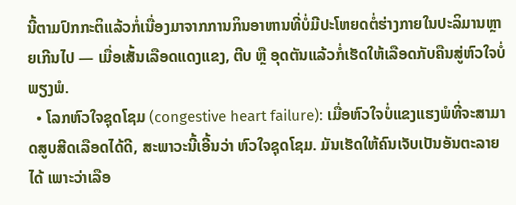ນີ້ຕາມປົກກະຕິແລ້ວກໍ່ເນື່ອງມາຈາກການກິນອາຫານທີ່ບໍ່ມີປະໂຫຍດຕໍ່ຮ່າງກາຍໃນປະລິມານຫຼາຍເກີນໄປ — ເມື່ອເສັ້ນເລືອດແດງແຂງ, ຕີບ ຫຼື ອຸດຕັນແລ້ວກໍ່ເຮັດໃຫ້ເລືອດກັບຄືນສູ່ຫົວໃຈບໍ່ພຽງພໍ.
  • ໂລກຫົວໃຈຊຸດໂຊມ (congestive heart failure): ເມື່ອຫົວໃຈບໍ່ແຂງແຮງພໍທີ່ຈະສາມາດສູບສີດເລືອດໄດ້ດີ, ສະພາວະນີ້ເອີ້ນວ່າ ຫົວໃຈຊຸດໂຊມ. ມັນເຮັດໃຫ້ຄົນເຈັບເປັນອັນຕະລາຍໄດ້ ເພາະວ່າເລືອ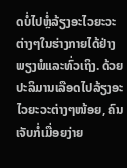ດບໍ່ໄປຫຼໍ່ລ້ຽງອະໄວຍະວະຕ່າງໆໃນຮ່າງກາຍໄດ້ຢ່າງພຽງພໍແລະທົ່ວເຖິງ. ດ້ວຍປະລິມານເລືອດໄປລ້ຽງອະໄວຍະວະຕ່າງໆໜ້ອຍ, ຄົນເຈັບກໍ່ເມື່ອຍງ່າຍ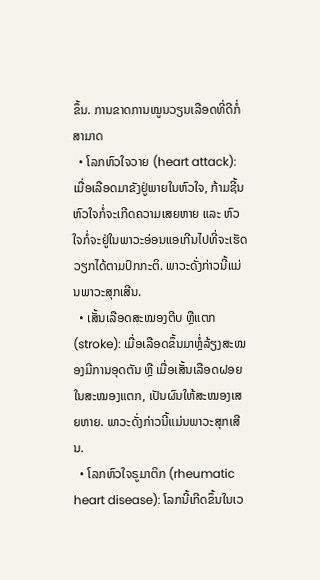ຂຶ້ນ. ການຂາດການໝູນວຽນເລືອດທີ່ດີກໍ່ສາມາດ
  • ໂລກຫົວໃຈວາຍ (heart attack): ເມື່ອເລືອດມາຂັງຢູ່ພາຍໃນຫົວໃຈ, ກ້າມຊີ້ນຫົວໃຈກໍ່ຈະເກີດຄວາມເສຍຫາຍ ແລະ ຫົວໃຈກໍ່ຈະຢູ່ໃນພາວະອ່ອນແອເກີນໄປທີ່ຈະເຮັດວຽກໄດ້ຕາມປົກກະຕິ. ພາວະດັ່ງກ່າວນີ້ແມ່ນພາວະສຸກເສີນ.
  • ເສັ້ນເລືອດສະໝອງຕີບ ຫຼືແຕກ (stroke): ເມື່ອເລືອດຂຶ້ນມາຫຼໍ່ລ້ຽງສະໝອງມີການອຸດຕັນ ຫຼື ເມື່ອເສັ້ນເລືອດຝອຍໃນສະໝອງແຕກ, ເປັນຜົນໃຫ້ສະໝອງເສຍຫາຍ. ພາວະດັ່ງກ່າວນີ້ແມ່ນພາວະສຸກເສີນ.
  • ໂລກຫົວໃຈຣູມາຕິກ (rheumatic heart disease): ໂລກນີ້ເກີດຂຶ້ນໃນເວ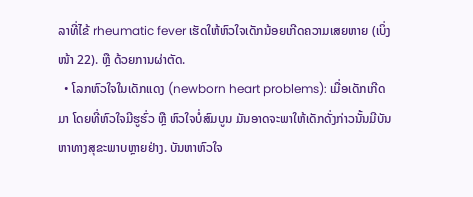ລາທີ່ໄຂ້ rheumatic fever ເຮັດໃຫ້ຫົວໃຈເດັກນ້ອຍເກີດຄວາມເສຍຫາຍ (ເບິ່ງໜ້າ 22). ຫຼື ດ້ວຍການຜ່າຕັດ.
  • ໂລກຫົວໃຈໃນເດັກແດງ (newborn heart problems): ເມື່ອເດັກເກີດມາ ໂດຍທີ່ຫົວໃຈມີຮູຮົ່ວ ຫຼື ຫົວໃຈບໍ່ສົມບູນ ມັນອາດຈະພາໃຫ້ເດັກດັ່ງກ່າວນັ້ນມີບັນຫາທາງສຸຂະພາບຫຼາຍຢ່າງ. ບັນຫາຫົວໃຈ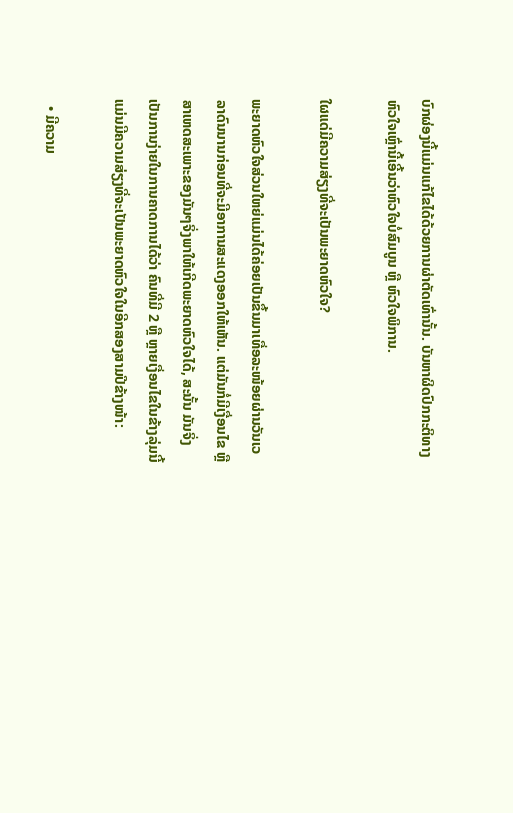ບົກຜ່ອງນີ້ແມ່ນແກ້ໄຂໄດ້ດ້ວຍການຜ່າຕັດເທົ່ານັ້ນ. ບັນຫາຜິດປົກກະຕິທາງຫົວໃຈເຫຼົ່ານີ້ເອີ້ນວ່າຫົວໃຈບໍ່ສົມບູນ ຫຼື ຫົວໃຈພິການ.

ໃຜແດ່ມີຄວາມສ່ຽງທີ່ຈະເປັນພະຍາດຫົວໃຈ?

ພະຍາດຫົວໃຈສ່ວນໃຫຍ່ແມ່ນໄດ້ຄ່ອຍເປັນຂຶ້ນມາເທື່ອລະໜ້ອຍຜ່ານວັນເວລາດົນນານກ່ອນທີ່ຈະມີອາການສະແດງອອກໃຫ້ເຫັນ. ແຕ່ມັນກໍ່ມີເງື່ອນໄຂ ຫຼືສາເຫດສະເພາະຂອງມັນໆຈິ່ງພາໃຫ້ເກີດພະຍາດຫົວໃຈໄດ້, ສະນັ້ນ ມັນຈິ່ງເປັນການງ່າຍໃນການຄາດການໄດ້ວ່າ ຄົນທີ່ມີ 2 ຫຼື ຫຼາຍເງື່ອນໄຂໃນຂ້າງລຸ່ມນີ້ ແມ່ນມີຄວາມສ່ຽງທີ່ຈະເປັນພະຍາດຫົວໃຈໃນອີກສອງສາມປີຂ້າງໜ້າ:

  • ມີຄວາມ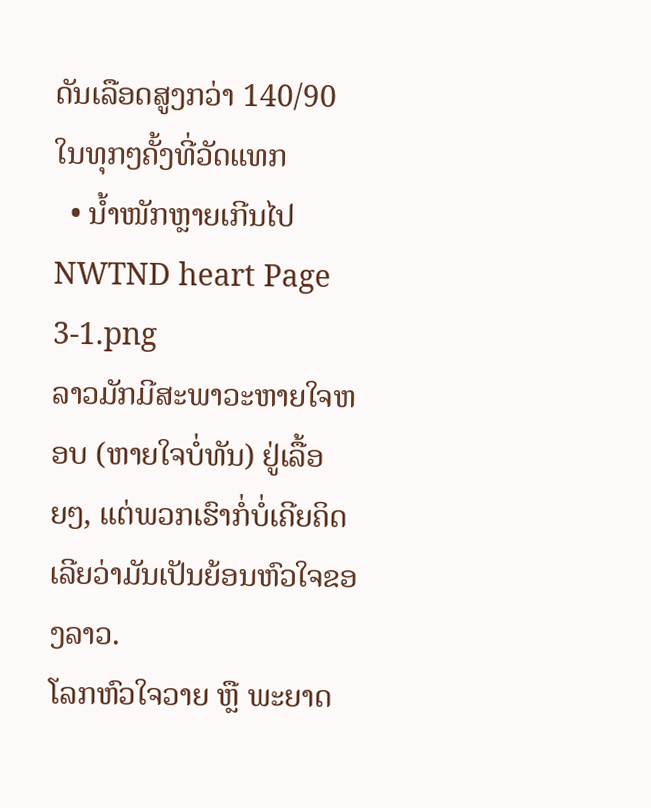ດັນເລືອດສູງກວ່າ 140/90 ໃນທຸກໆຄັ້ງທີ່ວັດແທກ
  • ນ້ຳໜັກຫຼາຍເກີນໄປ
NWTND heart Page 3-1.png
ລາວມັກມີສະພາວະຫາຍໃຈຫອບ (ຫາຍໃຈບໍ່ທັນ) ຢູ່ເລື້ອຍໆ, ແຕ່ພວກເຮົາກໍ່ບໍ່ເຄີຍຄິດເລີຍວ່າມັນເປັນຍ້ອນຫົວໃຈຂອງລາວ.
ໂລກຫົວໃຈວາຍ ຫຼື ພະຍາດ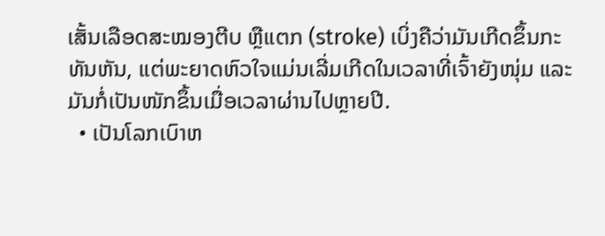ເສັ້ນເລືອດສະໝອງຕີບ ຫຼືແຕກ (stroke) ເບິ່ງຄືວ່າມັນເກີດຂຶ້ນກະທັນຫັນ, ແຕ່ພະຍາດຫົວໃຈແມ່ນເລີ່ມເກີດໃນເວລາທີ່ເຈົ້າຍັງໜຸ່ມ ແລະມັນກໍ່ເປັນໜັກຂຶ້ນເມື່ອເວລາຜ່ານໄປຫຼາຍປີ.
  • ເປັນໂລກເບົາຫ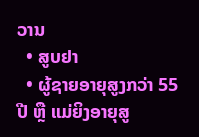ວານ
  • ສູບຢາ
  • ຜູ້ຊາຍອາຍຸສູງກວ່າ 55 ປີ ຫຼື ແມ່ຍິງອາຍຸສູ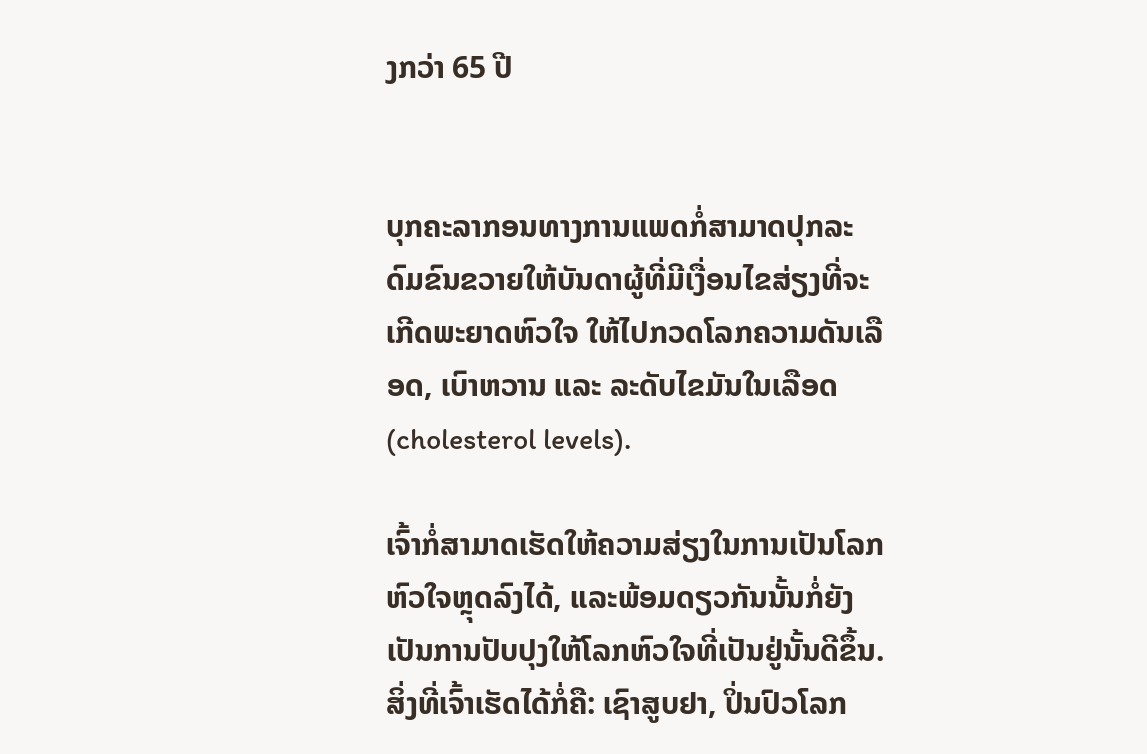ງກວ່າ 65 ປີ


ບຸກຄະລາກອນທາງການແພດກໍ່ສາມາດປຸກລະດົມຂົນຂວາຍໃຫ້ບັນດາຜູ້ທີ່ມີເງື່ອນໄຂສ່ຽງທີ່ຈະເກີດພະຍາດຫົວໃຈ ໃຫ້ໄປກວດໂລກຄວາມດັນເລືອດ, ເບົາຫວານ ແລະ ລະດັບໄຂມັນໃນເລືອດ (cholesterol levels).

ເຈົ້າກໍ່ສາມາດເຮັດໃຫ້ຄວາມສ່ຽງໃນການເປັນໂລກຫົວໃຈຫຼຸດລົງໄດ້, ແລະພ້ອມດຽວກັນນັ້ນກໍ່ຍັງເປັນການປັບປຸງໃຫ້ໂລກຫົວໃຈທີ່ເປັນຢູ່ນັ້ນດີຂຶ້ນ. ສິ່ງທີ່ເຈົ້າເຮັດໄດ້ກໍ່ຄື: ເຊົາສູບຢາ, ປິ່ນປົວໂລກ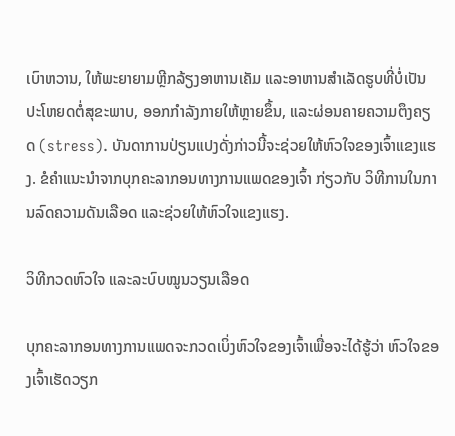ເບົາຫວານ, ໃຫ້ພະຍາຍາມຫຼີກລ້ຽງອາຫານເຄັມ ແລະອາຫານສຳເລັດຮູບທີ່ບໍ່ເປັນປະໂຫຍດຕໍ່ສຸຂະພາບ, ອອກກຳລັງກາຍໃຫ້ຫຼາຍຂຶ້ນ, ແລະຜ່ອນຄາຍຄວາມຕຶງຄຽດ (stress). ບັນດາການປ່ຽນແປງດັ່ງກ່າວນີ້ຈະຊ່ວຍໃຫ້ຫົວໃຈຂອງເຈົ້າແຂງແຮງ. ຂໍຄຳແນະນຳຈາກບຸກຄະລາກອນທາງການແພດຂອງເຈົ້າ ກ່ຽວກັບ ວິທີການໃນການລົດຄວາມດັນເລືອດ ແລະຊ່ວຍໃຫ້ຫົວໃຈແຂງແຮງ.

ວິທີກວດຫົວໃຈ ແລະລະບົບໝູນວຽນເລືອດ

ບຸກຄະລາກອນທາງການແພດຈະກວດເບິ່ງຫົວໃຈຂອງເຈົ້າເພື່ອຈະໄດ້ຮູ້ວ່າ ຫົວໃຈຂອງເຈົ້າເຮັດວຽກ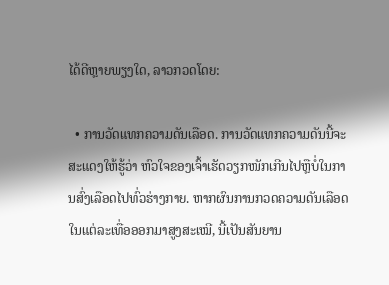ໄດ້ດີຫຼາຍພຽງໃດ, ລາວກວດໂດຍ:

  • ການວັດແທກຄວາມດັນເລືອດ. ການວັດແທກຄວາມດັນນີ້ຈະສະແດງໃຫ້ຮູ້ວ່າ ຫົວໃຈຂອງເຈົ້າເຮັດວຽກໜັກເກີນໄປຫຼືບໍ່ໃນການສົ່ງເລືອດໄປທົ່ວຮ່າງກາຍ. ຫາກຜົນການກວດຄວາມດັນເລືອດໃນແຕ່ລະເທື່ອອອກມາສູງສະເໝີ, ນີ້ເປັນສັນຍານ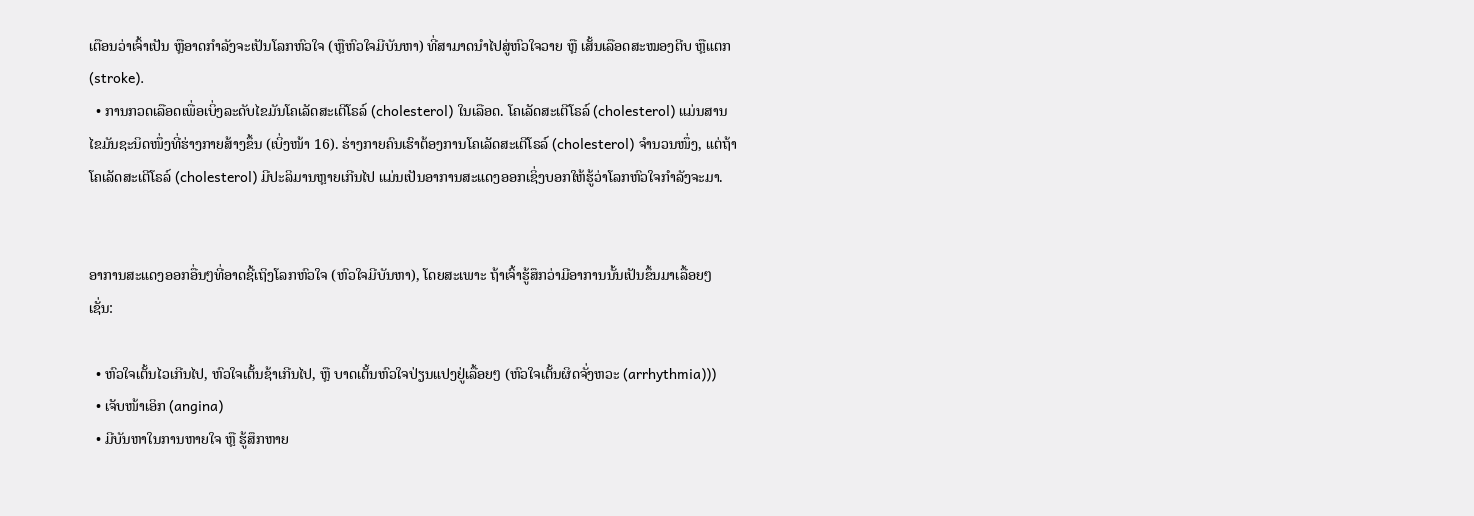ເຕືອນວ່າເຈົ້າເປັນ ຫຼືອາດກຳລັງຈະເປັນໂລກຫົວໃຈ (ຫຼືຫົວໃຈມີບັນຫາ) ທີ່ສາມາດນຳໄປສູ່ຫົວໃຈວາຍ ຫຼື ເສັ້ນເລືອດສະໝອງຕີບ ຫຼືແຕກ (stroke).
  • ການກວດເລືອດເພື່ອເບິ່ງລະດັບໄຂມັນໂຄເລັດສະເຕີໂຣລ໌ (cholesterol) ໃນເລືອດ. ໂຄເລັດສະເຕີໂຣລ໌ (cholesterol) ແມ່ນສານໄຂມັນຊະນິດໜຶ່ງທີ່ຮ່າງກາຍສ້າງຂຶ້ນ (ເບິ່ງໜ້າ 16). ຮ່າງກາຍຄົນເຮົາຕ້ອງການໂຄເລັດສະເຕີໂຣລ໌ (cholesterol) ຈຳນວນໜຶ່ງ, ແຕ່ຖ້າ ໂຄເລັດສະເຕີໂຣລ໌ (cholesterol) ມີປະລິມານຫຼາຍເກີນໄປ ແມ່ນເປັນອາການສະແດງອອກເຊິ່ງບອກໃຫ້ຮູ້ວ່າໂລກຫົວໃຈກຳລັງຈະມາ.


ອາການສະແດງອອກອື່ນໆທີ່ອາດຊີ້ເຖິງໂລກຫົວໃຈ (ຫົວໃຈມີບັນຫາ), ໂດຍສະເພາະ ຖ້າເຈົ້າຮູ້ສຶກວ່າມີອາການນັ້ນເປັນຂຶ້ນມາເລື້ອຍໆ ເຊັ່ນ:

  • ຫົວໃຈເຕັ້ນໄວເກີນໄປ, ຫົວໃຈເຕັ້ນຊ້າເກີນໄປ, ຫຼື ບາດເຕັ້ນຫົວໃຈປ່ຽນແປງຢູ່ເລື້ອຍໆ (ຫົວໃຈເຕັ້ນຜິດຈັ່ງຫວະ (arrhythmia)))
  • ເຈັບໜ້າເອິກ (angina)
  • ມີບັນຫາໃນການຫາຍໃຈ ຫຼື ຮູ້ສຶກຫາຍ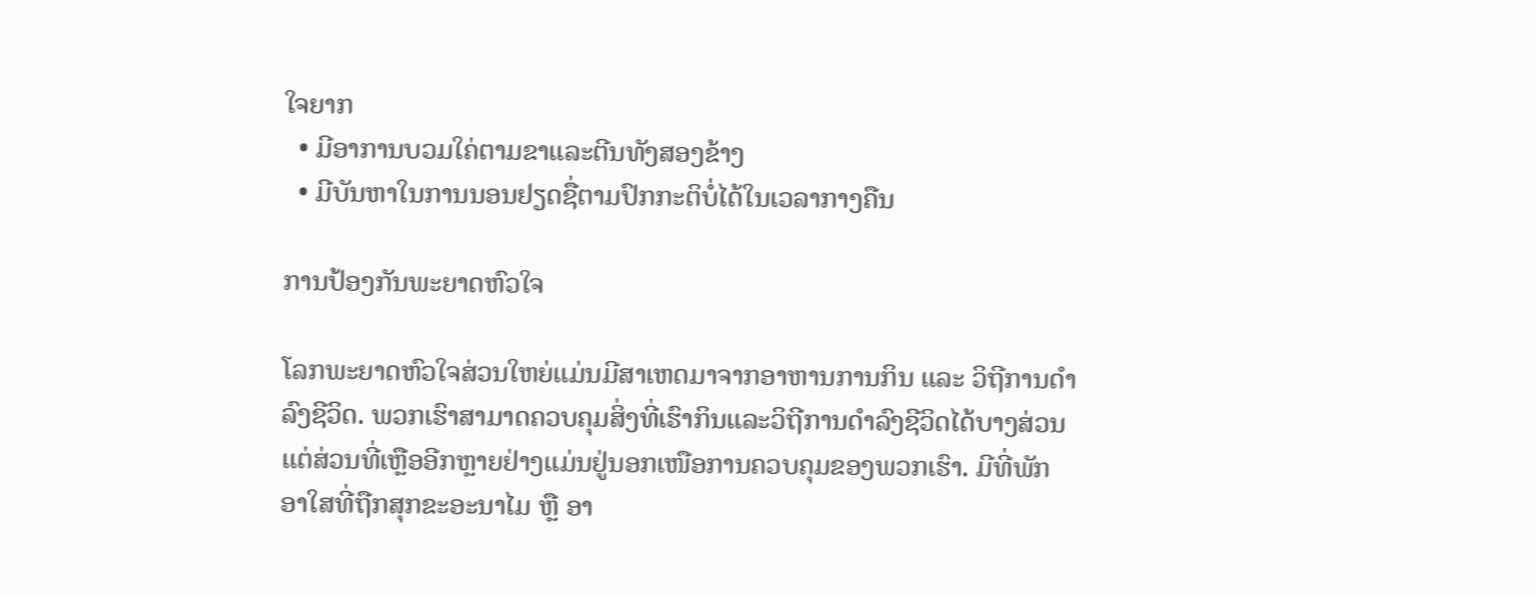ໃຈຍາກ
  • ມີອາການບວມໃຄ່ຕາມຂາແລະຕີນທັງສອງຂ້າງ
  • ມີບັນຫາໃນການນອນຢຽດຊື່ຕາມປົກກະຕິບໍ່ໄດ້ໃນເວລາກາງຄືນ

ການປ້ອງກັນພະຍາດຫົວໃຈ

ໂລກພະຍາດຫົວໃຈສ່ວນໃຫຍ່ແມ່ນມີສາເຫດມາຈາກອາຫານການກິນ ແລະ ວິຖີການດຳລົງຊີວິດ. ພວກເຮົາສາມາດຄວບຄຸມສິ່ງທີ່ເຮົາກິນແລະວິຖີການດຳລົງຊີວິດໄດ້ບາງສ່ວນ ແຕ່ສ່ວນທີ່ເຫຼືອອີກຫຼາຍຢ່າງແມ່ນຢູ່ນອກເໜືອການຄວບຄຸມຂອງພວກເຮົາ. ມີທີ່ພັກອາໃສທີ່ຖືກສຸກຂະອະນາໄມ ຫຼື ອາ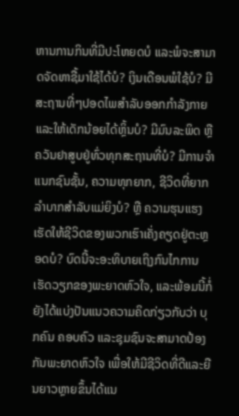ຫານການກິນທີ່ມີປະໂຫຍດບໍ ແລະພໍຈະສາມາດຈັດຫາຊື້ມາໃຊ້ໄດ້ບໍ? ເງິນເດືອນພໍໃຊ້ບໍ? ມີສະຖານທີ່ໆປອດໄພສຳລັບອອກກຳລັງກາຍ ແລະໃຫ້ເດັກນ້ອຍໄດ້ຫຼິ້ນບໍ? ມີມົນລະພິດ ຫຼື ຄວັນຢາສູບຢູ່ທົ່ວທຸກສະຖານທີ່ບໍ? ມີການຈຳແນກຊົນຊັ້ນ, ຄວາມທຸກຍາກ, ຊີວິດທີ່ຍາກລຳບາກສຳລັບແມ່ຍິງບໍ? ຫຼື ຄວາມຮຸນແຮງເຮັດໃຫ້ຊີວິດຂອງພວກເຮົາເຄັ່ງຄຽດຢູ່ຕະຫຼອດບໍ? ບົດນີ້ຈະອະທິບາຍເຖິງກົນໄກການເຮັດວຽກຂອງພະຍາດຫົວໃຈ, ແລະພ້ອມນີ້ກໍ່ຍັງໄດ້ແບ່ງປັນແນວຄວາມຄິດກ່ຽວກັບວ່າ ບຸກຄົນ ຄອບຄົວ ແລະຊຸມຊົນຈະສາມາດປ້ອງກັນພະຍາດຫົວໃຈ ເພື່ອໃຫ້ມີຊີວິດທີ່ດີແລະຍືນຍາວຫຼາຍຂຶ້ນໄດ້ແນ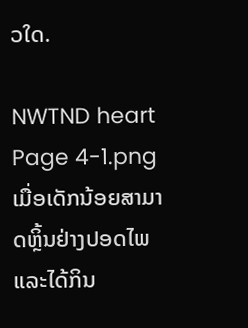ວໃດ.

NWTND heart Page 4-1.png ເມື່ອເດັກນ້ອຍສາມາດຫຼິ້ນຢ່າງປອດໄພ ແລະໄດ້ກິນ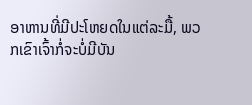ອາຫານທີ່ມີປະໂຫຍດໃນແຕ່ລະມື້, ພວກເຂົາເຈົ້າກໍ່ຈະບໍ່ມີບັນ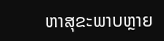ຫາສຸຂະພາບຫຼາຍ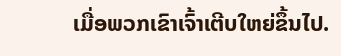ເມື່ອພວກເຂົາເຈົ້າເຕີບໃຫຍ່ຂຶ້ນໄປ.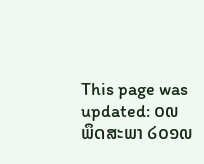This page was updated: ໐໙ ພຶດສະພາ ໒໐໑໙